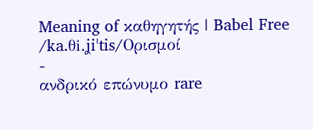Meaning of καθηγητής | Babel Free
/ka.θi.ʝiˈtis/Ορισμοί
-
ανδρικό επώνυμο rare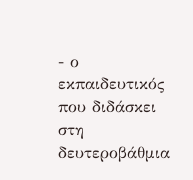- ο εκπαιδευτικός που διδάσκει στη δευτεροβάθμια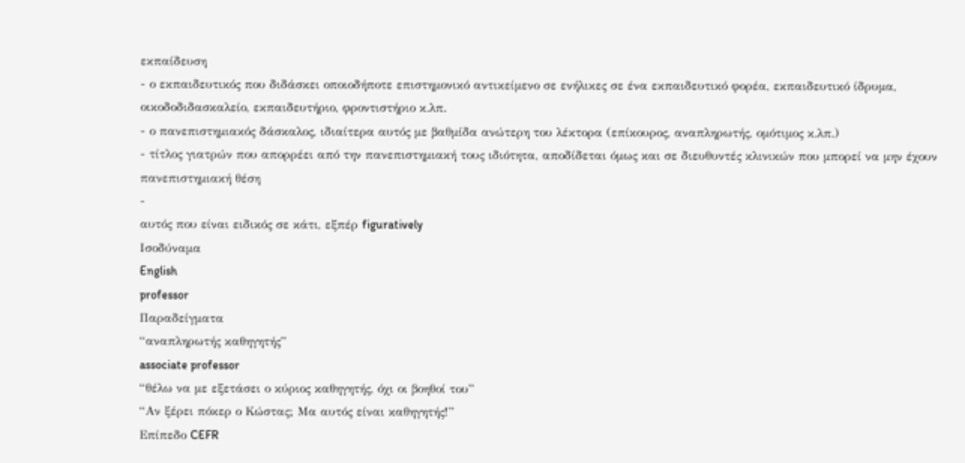εκπαίδευση
- ο εκπαιδευτικός που διδάσκει οποιοδήποτε επιστημονικό αντικείμενο σε ενήλικες σε ένα εκπαιδευτικό φορέα, εκπαιδευτικό ίδρυμα, οικοδοδιδασκαλείο, εκπαιδευτήριο, φροντιστήριο κ.λπ.
- ο πανεπιστημιακός δάσκαλος, ιδιαίτερα αυτός με βαθμίδα ανώτερη του λέκτορα (επίκουρος, αναπληρωτής, ομότιμος κ.λπ.)
- τίτλος γιατρών που απορρέει από την πανεπιστημιακή τους ιδιότητα, αποδίδεται όμως και σε διευθυντές κλινικών που μπορεί να μην έχουν πανεπιστημιακή θέση
-
αυτός που είναι ειδικός σε κάτι, εξπέρ figuratively
Ισοδύναμα
English
professor
Παραδείγματα
“αναπληρωτής καθηγητής”
associate professor
“θέλω να με εξετάσει ο κύριος καθηγητής, όχι οι βοηθοί του”
“Αν ξέρει πόκερ ο Κώστας; Μα αυτός είναι καθηγητής!”
Επίπεδο CEFR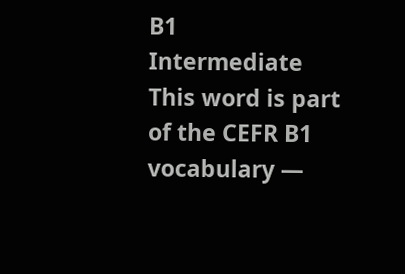B1
Intermediate
This word is part of the CEFR B1 vocabulary —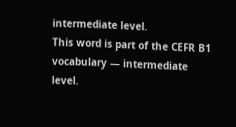intermediate level.
This word is part of the CEFR B1 vocabulary — intermediate level.